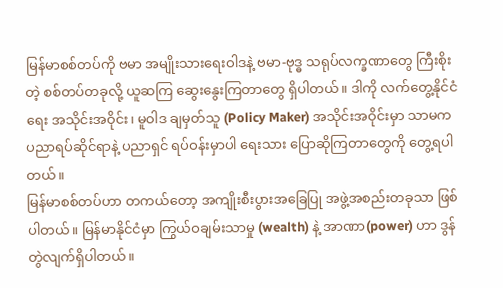မြန်မာစစ်တပ်ကို ဗမာ အမျိုးသားရေးဝါဒနဲ့ ဗမာ-ဗုဒ္ဓ သရုပ်လက္ခဏာတွေ ကြီးစိုးတဲ့ စစ်တပ်တခုလို့ ယူဆကြ ဆွေးနွေးကြတာတွေ ရှိပါတယ်။ ဒါကို လက်တွေ့နိုင်ငံရေး အသိုင်းအဝိုင်း၊ မူဝါဒ ချမှတ်သူ (Policy Maker) အသိုင်းအဝိုင်းမှာ သာမက ပညာရပ်ဆိုင်ရာနဲ့ ပညာရှင် ရပ်ဝန်းမှာပါ ရေးသား ပြောဆိုကြတာတွေကို တွေ့ရပါတယ်။
မြန်မာစစ်တပ်ဟာ တကယ်တော့ အကျိုးစီးပွားအခြေပြု အဖွဲ့အစည်းတခုသာ ဖြစ်ပါတယ်။ မြန်မာနိုင်ငံမှာ ကြွယ်ဝချမ်းသာမှု (wealth) နဲ့ အာဏာ(power) ဟာ ဒွန်တွဲလျက်ရှိပါတယ်။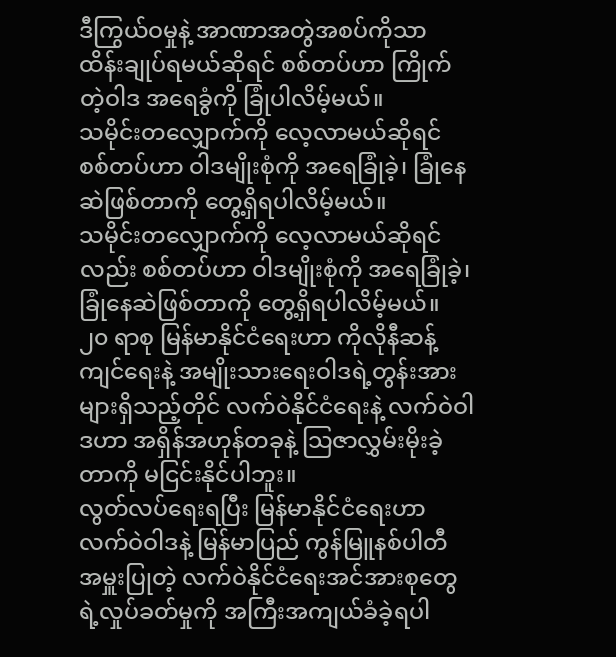ဒီကြွယ်ဝမှုနဲ့ အာဏာအတွဲအစပ်ကိုသာ ထိန်းချုပ်ရမယ်ဆိုရင် စစ်တပ်ဟာ ကြိုက်တဲ့ဝါဒ အရေခွံကို ခြုံပါလိမ့်မယ်။
သမိုင်းတလျှောက်ကို လေ့လာမယ်ဆိုရင် စစ်တပ်ဟာ ဝါဒမျိုးစုံကို အရေခြုံခဲ့၊ ခြုံနေဆဲဖြစ်တာကို တွေ့ရှိရပါလိမ့်မယ်။
သမိုင်းတလျှောက်ကို လေ့လာမယ်ဆိုရင်လည်း စစ်တပ်ဟာ ဝါဒမျိုးစုံကို အရေခြုံခဲ့၊ ခြုံနေဆဲဖြစ်တာကို တွေ့ရှိရပါလိမ့်မယ်။
၂၀ ရာစု မြန်မာနိုင်ငံရေးဟာ ကိုလိုနီဆန့်ကျင်ရေးနဲ့ အမျိုးသားရေးဝါဒရဲ့တွန်းအားများရှိသည့်တိုင် လက်ဝဲနိုင်ငံရေးနဲ့ လက်ဝဲဝါဒဟာ အရှိန်အဟုန်တခုနဲ့ သြဇာလွှမ်းမိုးခဲ့တာကို မငြင်းနိုင်ပါဘူး။
လွတ်လပ်ရေးရပြီး မြန်မာနိုင်ငံရေးဟာ လက်ဝဲဝါဒနဲ့ မြန်မာပြည် ကွန်မြူနစ်ပါတီ အမှူးပြုတဲ့ လက်ဝဲနိုင်ငံရေးအင်အားစုတွေရဲ့လှုပ်ခတ်မှုကို အကြီးအကျယ်ခံခဲ့ရပါ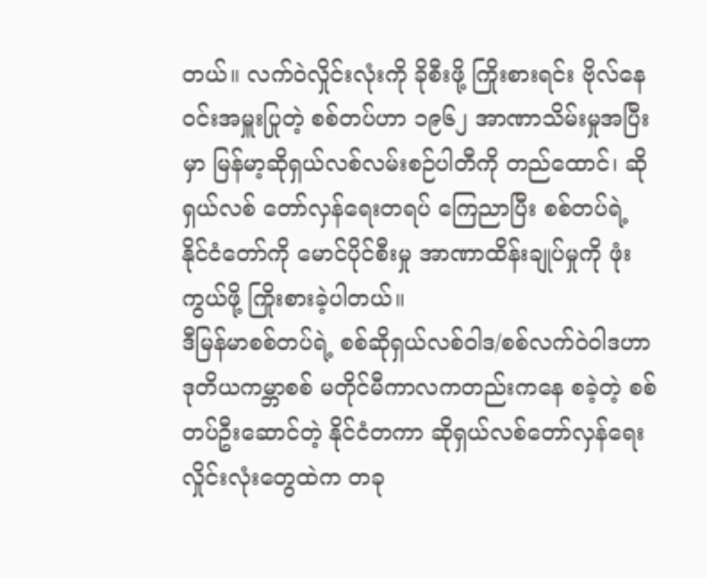တယ်။ လက်ဝဲလှိုင်းလုံးကို ခိုစီးဖို့ ကြိုးစားရင်း ဗိုလ်နေဝင်းအမှူးပြုတဲ့ စစ်တပ်ဟာ ၁၉၆၂ အာဏာသိမ်းမှုအပြီးမှာ မြန်မာ့ဆိုရှယ်လစ်လမ်းစဉ်ပါတီကို တည်ထောင်၊ ဆိုရှယ်လစ် တော်လှန်ရေးတရပ် ကြေညာပြီး စစ်တပ်ရဲ့ နိုင်ငံတော်ကို မောင်ပိုင်စီးမှု အာဏာထိန်းချုပ်မှုကို ဖုံးကွယ်ဖို့ ကြိုးစားခဲ့ပါတယ်။
ဒီမြန်မာစစ်တပ်ရဲ့ စစ်ဆိုရှယ်လစ်ဝါဒ/စစ်လက်ဝဲဝါဒဟာ ဒုတိယကမ္ဘာစစ် မတိုင်မီကာလကတည်းကနေ စခဲ့တဲ့ စစ်တပ်ဦးဆောင်တဲ့ နိုင်ငံတကာ ဆိုရှယ်လစ်တော်လှန်ရေး လှိုင်းလုံးတွေထဲက တခု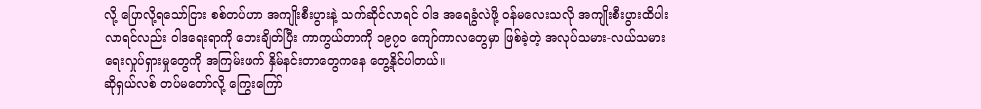လို့ ပြောလို့ရသော်ငြား စစ်တပ်ဟာ အကျိုးစီးပွားနဲ့ သက်ဆိုင်လာရင် ဝါဒ အရေခွံလဲဖို့ ဝန်မလေးသလို အကျိုးစီးပွားထိပါးလာရင်လည်း ဝါဒရေးရာကို ဘေးချိတ်ပြီး ကာကွယ်တာကို ၁၉၇၀ ကျော်ကာလတွေမှာ ဖြစ်ခဲ့တဲ့ အလုပ်သမား-လယ်သမားရေးလှုပ်ရှားမှုတွေကို အကြမ်းဖက် နှိမ်နင်းတာတွေကနေ တွေ့နိုင်ပါတယ်။
ဆိုရှယ်လစ် တပ်မတော်လို့ ကြွေးကြော်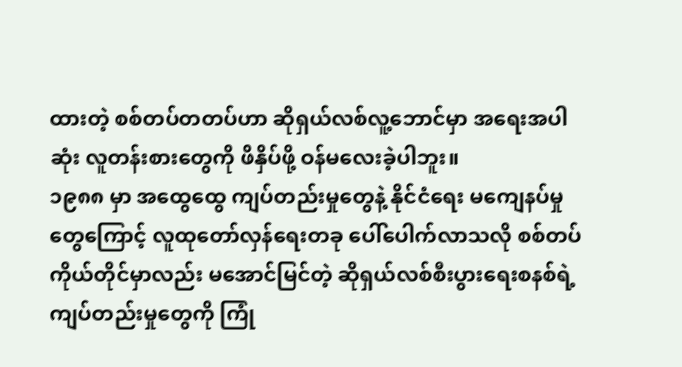ထားတဲ့ စစ်တပ်တတပ်ဟာ ဆိုရှယ်လစ်လူ့ဘောင်မှာ အရေးအပါဆုံး လူတန်းစားတွေကို ဖိနှိပ်ဖို့ ဝန်မလေးခဲ့ပါဘူး။
၁၉၈၈ မှာ အထွေထွေ ကျပ်တည်းမှုတွေနဲ့ နိုင်ငံရေး မကျေနပ်မှုတွေကြောင့် လူထုတော်လှန်ရေးတခု ပေါ်ပေါက်လာသလို စစ်တပ်ကိုယ်တိုင်မှာလည်း မအောင်မြင်တဲ့ ဆိုရှယ်လစ်စီးပွားရေးစနစ်ရဲ့ ကျပ်တည်းမှုတွေကို ကြုံ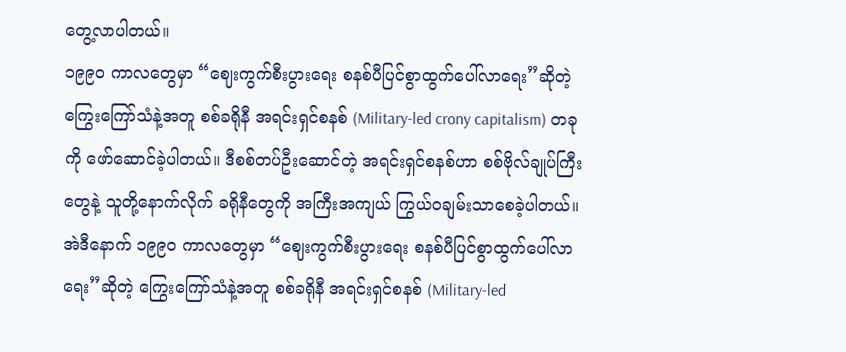တွေ့လာပါတယ်။
၁၉၉၀ ကာလတွေမှာ “ဈေးကွက်စီးပွားရေး စနစ်ပီပြင်စွာထွက်ပေါ်လာရေး”ဆိုတဲ့ ကြွေးကြော်သံနဲ့အတူ စစ်ခရိုနီ အရင်းရှင်စနစ် (Military-led crony capitalism) တခုကို ဖော်ဆောင်ခဲ့ပါတယ်။ ဒီစစ်တပ်ဦးဆောင်တဲ့ အရင်းရှင်စနစ်ဟာ စစ်ဗိုလ်ချုပ်ကြီးတွေနဲ့ သူတို့နောက်လိုက် ခရိုနီတွေကို အကြီးအကျယ် ကြွယ်ဝချမ်းသာစေခဲ့ပါတယ်။
အဲဒီနောက် ၁၉၉၀ ကာလတွေမှာ “ဈေးကွက်စီးပွားရေး စနစ်ပီပြင်စွာထွက်ပေါ်လာရေး”ဆိုတဲ့ ကြွေးကြော်သံနဲ့အတူ စစ်ခရိုနီ အရင်းရှင်စနစ် (Military-led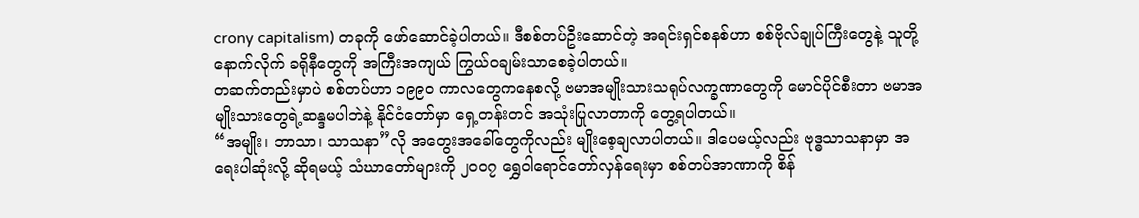crony capitalism) တခုကို ဖော်ဆောင်ခဲ့ပါတယ်။ ဒီစစ်တပ်ဦးဆောင်တဲ့ အရင်းရှင်စနစ်ဟာ စစ်ဗိုလ်ချုပ်ကြီးတွေနဲ့ သူတို့နောက်လိုက် ခရိုနီတွေကို အကြီးအကျယ် ကြွယ်ဝချမ်းသာစေခဲ့ပါတယ်။
တဆက်တည်းမှာပဲ စစ်တပ်ဟာ ၁၉၉၀ ကာလတွေကနေစလို့ ဗမာအမျိုးသားသရုပ်လက္ခဏာတွေကို မောင်ပိုင်စီးတာ ဗမာအမျိုးသားတွေရဲ့ဆန္ဒမပါဘဲနဲ့ နိုင်ငံတော်မှာ ရှေ့တန်းတင် အသုံးပြုလာတာကို တွေ့ရပါတယ်။
“အမျိုး၊ ဘာသာ၊ သာသနာ”လို အတွေးအခေါ်တွေကိုလည်း မျိုးစေ့ချလာပါတယ်။ ဒါပေမယ့်လည်း ဗုဒ္ဓသာသနာမှာ အရေးပါဆုံးလို့ ဆိုရမယ့် သံဃာတော်များကို ၂၀၀၇ ရွှေဝါရောင်တော်လှန်ရေးမှာ စစ်တပ်အာဏာကို စိန်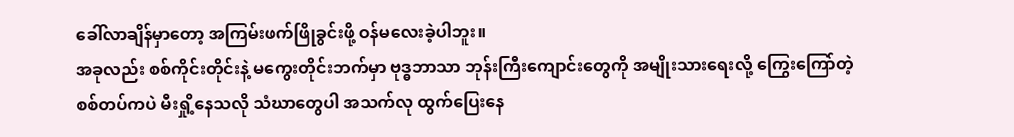ခေါ်လာချိန်မှာတော့ အကြမ်းဖက်ဖြိုခွင်းဖို့ ဝန်မလေးခဲ့ပါဘူး။
အခုလည်း စစ်ကိုင်းတိုင်းနဲ့ မကွေးတိုင်းဘက်မှာ ဗုဒ္ဓဘာသာ ဘုန်းကြီးကျောင်းတွေကို အမျိုးသားရေးလို့ ကြွေးကြော်တဲ့ စစ်တပ်ကပဲ မီးရှို့နေသလို သံဃာတွေပါ အသက်လု ထွက်ပြေးနေ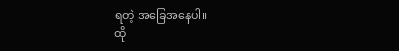ရတဲ့ အခြေအနေပါ။
ထို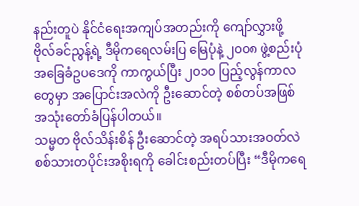နည်းတူပဲ နိုင်ငံရေးအကျပ်အတည်းကို ကျော်လွှားဖို့ ဗိုလ်ခင်ညွန့်ရဲ့ ဒီမိုကရေလမ်းပြ မြေပုံနဲ့ ၂၀၀၈ ဖွဲ့စည်းပုံ အခြေခံဥပဒေကို ကာကွယ်ပြီး ၂၀၁၀ ပြည့်လွန်ကာလတွေမှာ အပြောင်းအလဲကို ဦးဆောင်တဲ့ စစ်တပ်အဖြစ် အသုံးတော်ခံပြန်ပါတယ်။
သမ္မတ ဗိုလ်သိန်းစိန် ဦးဆောင်တဲ့ အရပ်သားအဝတ်လဲ စစ်သားတပိုင်းအစိုးရကို ခေါင်းစည်းတပ်ပြီး “ဒီမိုကရေ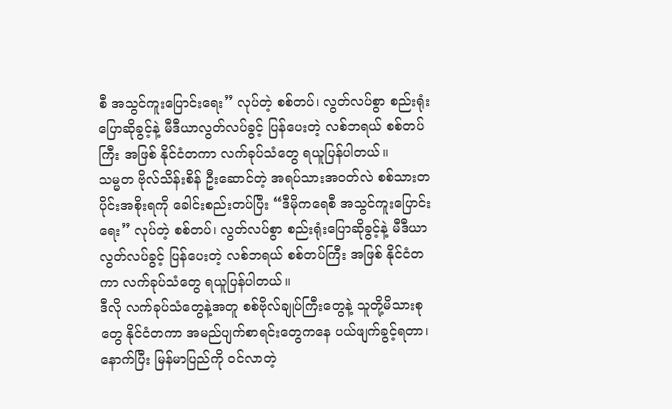စီ အသွင်ကူးပြောင်းရေး” လုပ်တဲ့ စစ်တပ်၊ လွတ်လပ်စွာ စည်းရုံးပြောဆိုခွင့်နဲ့ မီဒီယာလွတ်လပ်ခွင့် ပြန်ပေးတဲ့ လစ်ဘရယ် စစ်တပ်ကြီး အဖြစ် နိုင်ငံတကာ လက်ခုပ်သံတွေ ရယူပြန်ပါတယ်။
သမ္မတ ဗိုလ်သိန်းစိန် ဦးဆောင်တဲ့ အရပ်သားအဝတ်လဲ စစ်သားတပိုင်းအစိုးရကို ခေါင်းစည်းတပ်ပြီး “ဒီမိုကရေစီ အသွင်ကူးပြောင်းရေး” လုပ်တဲ့ စစ်တပ်၊ လွတ်လပ်စွာ စည်းရုံးပြောဆိုခွင့်နဲ့ မီဒီယာလွတ်လပ်ခွင့် ပြန်ပေးတဲ့ လစ်ဘရယ် စစ်တပ်ကြီး အဖြစ် နိုင်ငံတကာ လက်ခုပ်သံတွေ ရယူပြန်ပါတယ်။
ဒီလို လက်ခုပ်သံတွေနဲ့အတူ စစ်ဗိုလ်ချုပ်ကြီးတွေနဲ့ သူတို့မိသားစုတွေ နိုင်ငံတကာ အမည်ပျက်စာရင်းတွေကနေ ပယ်ဖျက်ခွင့်ရတာ၊ နောက်ပြီး မြန်မာပြည်ကို ဝင်လာတဲ့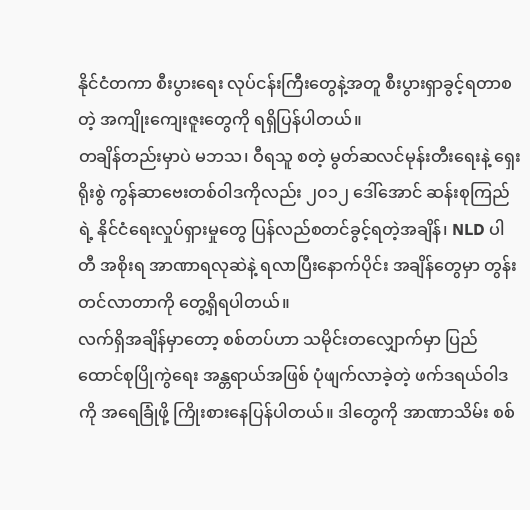နိုင်ငံတကာ စီးပွားရေး လုပ်ငန်းကြီးတွေနဲ့အတူ စီးပွားရှာခွင့်ရတာစတဲ့ အကျိုးကျေးဇူးတွေကို ရရှိပြန်ပါတယ်။
တချိန်တည်းမှာပဲ မဘသ၊ ဝီရသူ စတဲ့ မွတ်ဆလင်မုန်းတီးရေးနဲ့ ရှေးရိုးစွဲ ကွန်ဆာဗေးတစ်ဝါဒကိုလည်း ၂၀၁၂ ဒေါ်အောင် ဆန်းစုကြည်ရဲ့ နိုင်ငံရေးလှုပ်ရှားမှုတွေ ပြန်လည်စတင်ခွင့်ရတဲ့အချိန်၊ NLD ပါတီ အစိုးရ အာဏာရလုဆဲနဲ့ ရလာပြီးနောက်ပိုင်း အချိန်တွေမှာ တွန်းတင်လာတာကို တွေ့ရှိရပါတယ်။
လက်ရှိအချိန်မှာတော့ စစ်တပ်ဟာ သမိုင်းတလျှောက်မှာ ပြည်ထောင်စုပြိုကွဲရေး အန္တရာယ်အဖြစ် ပုံဖျက်လာခဲ့တဲ့ ဖက်ဒရယ်ဝါဒကို အရေခြုံဖို့ ကြိုးစားနေပြန်ပါတယ်။ ဒါတွေကို အာဏာသိမ်း စစ်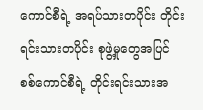ကောင်စီရဲ့ အရပ်သားတပိုင်း တိုင်းရင်းသားတပိုင်း စုဖွဲ့မှုတွေအပြင် စစ်ကောင်စီရဲ့ တိုင်းရင်းသားအ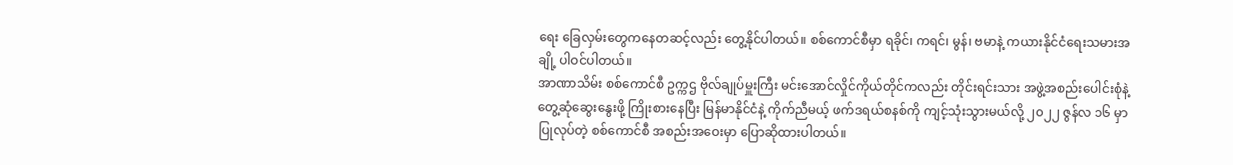ရေး ခြေလှမ်းတွေကနေတဆင့်လည်း တွေ့နိုင်ပါတယ်။ စစ်ကောင်စီမှာ ရခိုင်၊ ကရင်၊ မွန်၊ ဗမာနဲ့ ကယားနိုင်ငံရေးသမားအချို့ ပါဝင်ပါတယ်။
အာဏာသိမ်း စစ်ကောင်စီ ဥက္ကဌ ဗိုလ်ချုပ်မှူးကြီး မင်းအောင်လှိုင်ကိုယ်တိုင်ကလည်း တိုင်းရင်းသား အဖွဲ့အစည်းပေါင်းစုံနဲ့ တွေ့ဆုံဆွေးနွေးဖို့ ကြိုးစားနေပြီး မြန်မာနိုင်ငံနဲ့ ကိုက်ညီမယ့် ဖက်ဒရယ်စနစ်ကို ကျင့်သုံးသွားမယ်လို့ ၂၀၂၂ ဇွန်လ ၁၆ မှာ ပြုလုပ်တဲ့ စစ်ကောင်စီ အစည်းအဝေးမှာ ပြောဆိုထားပါတယ်။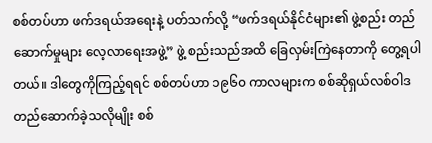စစ်တပ်ဟာ ဖက်ဒရယ်အရေးနဲ့ ပတ်သက်လို့ “ဖက်ဒရယ်နိုင်ငံများ၏ ဖွဲ့စည်း တည်ဆောက်မှုများ လေ့လာရေးအဖွဲ့” ဖွဲ့ စည်းသည်အထိ ခြေလှမ်းကြဲနေတာကို တွေ့ရပါတယ်။ ဒါတွေကိုကြည့်ရရင် စစ်တပ်ဟာ ၁၉၆၀ ကာလများက စစ်ဆိုရှယ်လစ်ဝါဒ တည်ဆောက်ခဲ့သလိုမျိုး စစ်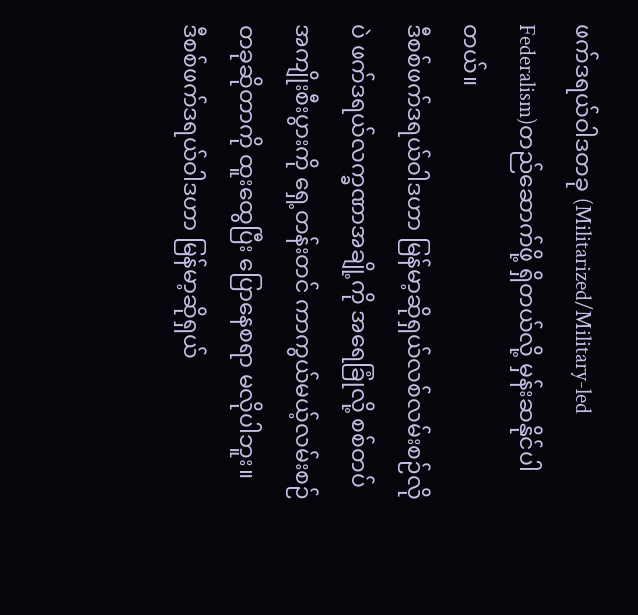ဖက်ဒရယ်ဝါဒတခု (Militarized/Military-led Federalism)တည်ဆောက်ဖို့ ရှိတယ်လို့ မှန်းဆနိုင်ပါတယ်။
ဒီစစ်ဖက်ဒရယ်ဝါဒဟာ မြန်မာ့ဆိုရှယ်လစ်လမ်းစဉ်လိုပဲ ဖက်ဒရယ်လက္ခဏာအချို့ကို အရေခြုံလို့ စစ်တပ်အကျိုးစီးပွားကို ရှေ့တန်းတင် ကာကွယ်မယ့်လမ်းစဉ်တခုဆိုတာကို ထူးထွေပြီး ပြောနေစရာ မလိုပါဘူး။
ဒီစစ်ဖက်ဒရယ်ဝါဒဟာ မြန်မာ့ဆိုရှယ်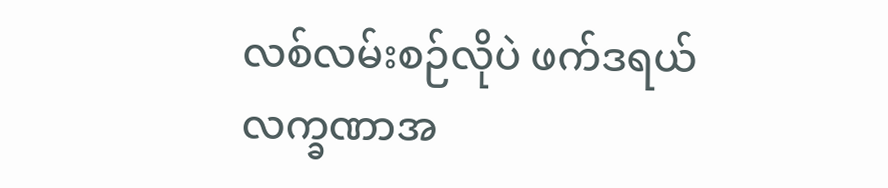လစ်လမ်းစဉ်လိုပဲ ဖက်ဒရယ်လက္ခဏာအ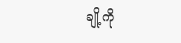ချို့ကို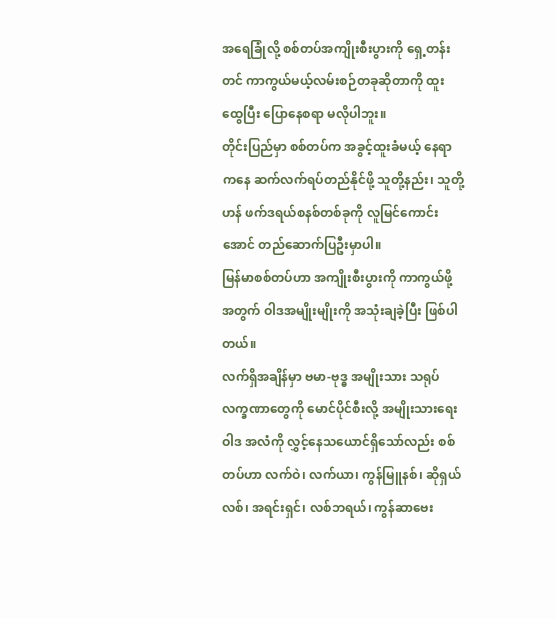အရေခြုံလို့ စစ်တပ်အကျိုးစီးပွားကို ရှေ့တန်းတင် ကာကွယ်မယ့်လမ်းစဉ်တခုဆိုတာကို ထူးထွေပြီး ပြောနေစရာ မလိုပါဘူး။
တိုင်းပြည်မှာ စစ်တပ်က အခွင့်ထူးခံမယ့် နေရာကနေ ဆက်လက်ရပ်တည်နိုင်ဖို့ သူတို့နည်း၊ သူတို့ဟန် ဖက်ဒရယ်စနစ်တစ်ခုကို လူမြင်ကောင်းအောင် တည်ဆောက်ပြဦးမှာပါ။
မြန်မာစစ်တပ်ဟာ အကျိုးစီးပွားကို ကာကွယ်ဖို့အတွက် ဝါဒအမျိုးမျိုးကို အသုံးချခဲ့ပြီး ဖြစ်ပါတယ်။
လက်ရှိအချိန်မှာ ဗမာ-ဗုဒ္ဓ အမျိုးသား သရုပ်လက္ခဏာတွေကို မောင်ပိုင်စီးလို့ အမျိုးသားရေးဝါဒ အလံကို လွှင့်နေသယောင်ရှိသော်လည်း စစ်တပ်ဟာ လက်ဝဲ၊ လက်ယာ၊ ကွန်မြူနစ်၊ ဆိုရှယ်လစ်၊ အရင်းရှင်၊ လစ်ဘရယ်၊ ကွန်ဆာဗေး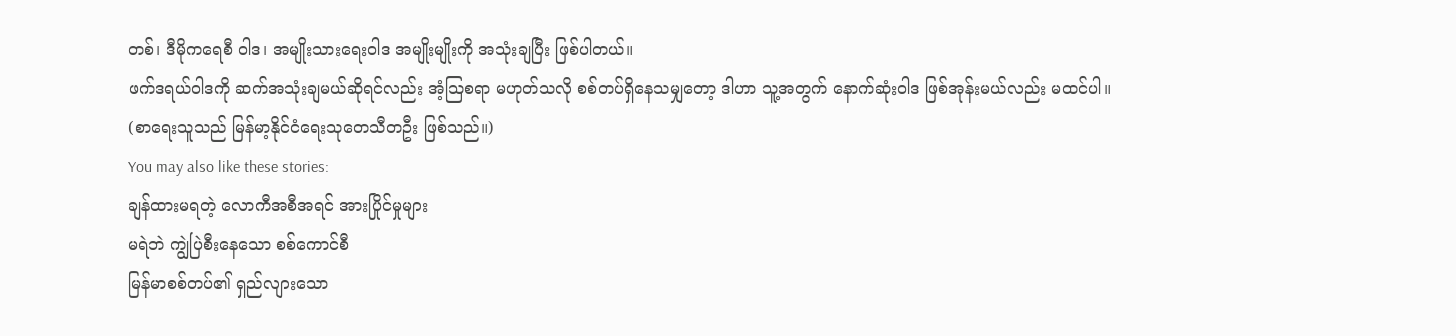တစ်၊ ဒီမိုကရေစီ ဝါဒ၊ အမျိုးသားရေးဝါဒ အမျိုးမျိုးကို အသုံးချပြီး ဖြစ်ပါတယ်။
ဖက်ဒရယ်ဝါဒကို ဆက်အသုံးချမယ်ဆိုရင်လည်း အံ့သြစရာ မဟုတ်သလို စစ်တပ်ရှိနေသမျှတော့ ဒါဟာ သူ့အတွက် နောက်ဆုံးဝါဒ ဖြစ်အုန်းမယ်လည်း မထင်ပါ။
(စာရေးသူသည် မြန်မာ့နိုင်ငံရေးသုတေသီတဦး ဖြစ်သည်။)
You may also like these stories:
ချန်ထားမရတဲ့ လောကီအစီအရင် အားပြိုင်မှုများ
မရဲဘဲ ကျွဲပြဲစီးနေသော စစ်ကောင်စီ
မြန်မာစစ်တပ်၏ ရှည်လျားသော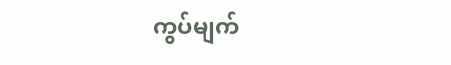ကွပ်မျက်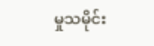မှုသမိုင်း